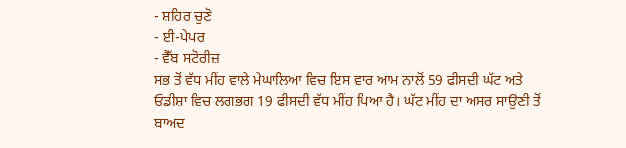- ਸ਼ਹਿਰ ਚੁਣੋ
- ਈ-ਪੇਪਰ
- ਵੈੱਬ ਸਟੋਰੀਜ਼
ਸਭ ਤੋਂ ਵੱਧ ਮੀਂਹ ਵਾਲੇ ਮੇਘਾਲਿਆ ਵਿਚ ਇਸ ਵਾਰ ਆਮ ਨਾਲੋਂ 59 ਫੀਸਦੀ ਘੱਟ ਅਤੇ ਓਡੀਸ਼ਾ ਵਿਚ ਲਗਭਗ 19 ਫੀਸਦੀ ਵੱਧ ਮੀਂਹ ਪਿਆ ਹੈ। ਘੱਟ ਮੀਂਹ ਦਾ ਅਸਰ ਸਾਉਣੀ ਤੋਂ ਬਾਅਦ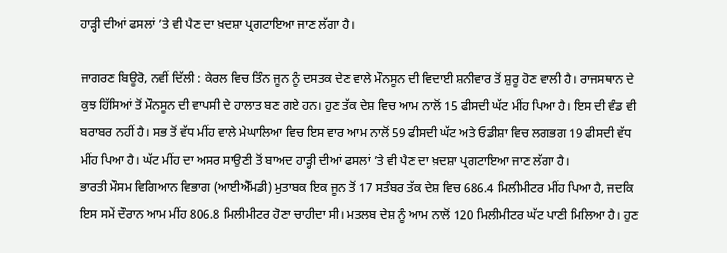ਹਾੜ੍ਹੀ ਦੀਆਂ ਫਸਲਾਂ ’ਤੇ ਵੀ ਪੈਣ ਦਾ ਖ਼ਦਸ਼ਾ ਪ੍ਰਗਟਾਇਆ ਜਾਣ ਲੱਗਾ ਹੈ।

ਜਾਗਰਣ ਬਿਊਰੋ, ਨਵੀਂ ਦਿੱਲੀ : ਕੇਰਲ ਵਿਚ ਤਿੰਨ ਜੂਨ ਨੂੰ ਦਸਤਕ ਦੇਣ ਵਾਲੇ ਮੌਨਸੂਨ ਦੀ ਵਿਦਾਈ ਸ਼ਨੀਵਾਰ ਤੋਂ ਸ਼ੁਰੂ ਹੋਣ ਵਾਲੀ ਹੈ। ਰਾਜਸਥਾਨ ਦੇ ਕੁਝ ਹਿੱਸਿਆਂ ਤੋਂ ਮੌਨਸੂਨ ਦੀ ਵਾਪਸੀ ਦੇ ਹਾਲਾਤ ਬਣ ਗਏ ਹਨ। ਹੁਣ ਤੱਕ ਦੇਸ਼ ਵਿਚ ਆਮ ਨਾਲੋਂ 15 ਫੀਸਦੀ ਘੱਟ ਮੀਂਹ ਪਿਆ ਹੈ। ਇਸ ਦੀ ਵੰਡ ਵੀ ਬਰਾਬਰ ਨਹੀਂ ਹੈ। ਸਭ ਤੋਂ ਵੱਧ ਮੀਂਹ ਵਾਲੇ ਮੇਘਾਲਿਆ ਵਿਚ ਇਸ ਵਾਰ ਆਮ ਨਾਲੋਂ 59 ਫੀਸਦੀ ਘੱਟ ਅਤੇ ਓਡੀਸ਼ਾ ਵਿਚ ਲਗਭਗ 19 ਫੀਸਦੀ ਵੱਧ ਮੀਂਹ ਪਿਆ ਹੈ। ਘੱਟ ਮੀਂਹ ਦਾ ਅਸਰ ਸਾਉਣੀ ਤੋਂ ਬਾਅਦ ਹਾੜ੍ਹੀ ਦੀਆਂ ਫਸਲਾਂ ’ਤੇ ਵੀ ਪੈਣ ਦਾ ਖ਼ਦਸ਼ਾ ਪ੍ਰਗਟਾਇਆ ਜਾਣ ਲੱਗਾ ਹੈ।
ਭਾਰਤੀ ਮੌਸਮ ਵਿਗਿਆਨ ਵਿਭਾਗ (ਆਈਐੱਮਡੀ) ਮੁਤਾਬਕ ਇਕ ਜੂਨ ਤੋਂ 17 ਸਤੰਬਰ ਤੱਕ ਦੇਸ਼ ਵਿਚ 686.4 ਮਿਲੀਮੀਟਰ ਮੀਂਹ ਪਿਆ ਹੈ, ਜਦਕਿ ਇਸ ਸਮੇਂ ਦੌਰਾਨ ਆਮ ਮੀਂਹ 806.8 ਮਿਲੀਮੀਟਰ ਹੋਣਾ ਚਾਹੀਦਾ ਸੀ। ਮਤਲਬ ਦੇਸ਼ ਨੂੰ ਆਮ ਨਾਲੋਂ 120 ਮਿਲੀਮੀਟਰ ਘੱਟ ਪਾਣੀ ਮਿਲਿਆ ਹੈ। ਹੁਣ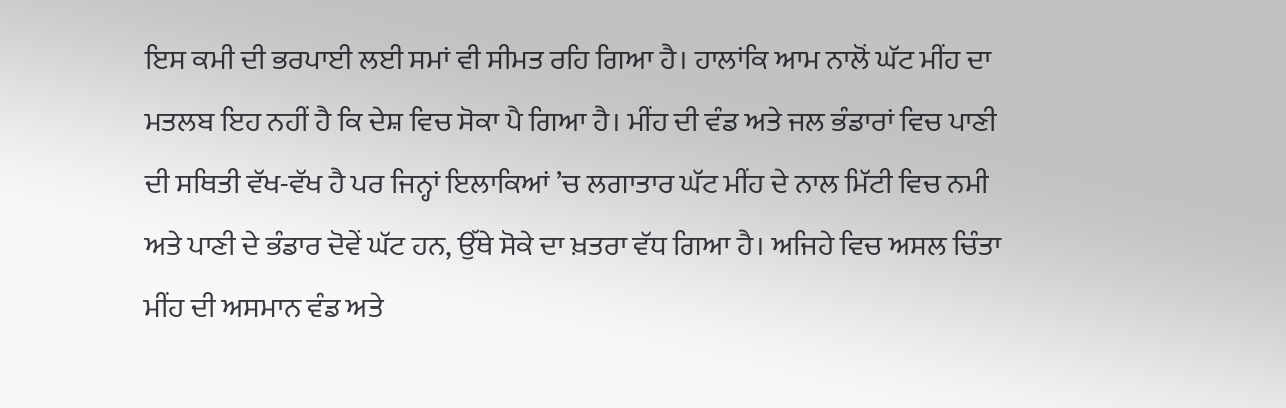ਇਸ ਕਮੀ ਦੀ ਭਰਪਾਈ ਲਈ ਸਮਾਂ ਵੀ ਸੀਮਤ ਰਹਿ ਗਿਆ ਹੈ। ਹਾਲਾਂਕਿ ਆਮ ਨਾਲੋਂ ਘੱਟ ਮੀਂਹ ਦਾ ਮਤਲਬ ਇਹ ਨਹੀਂ ਹੈ ਕਿ ਦੇਸ਼ ਵਿਚ ਸੋਕਾ ਪੈ ਗਿਆ ਹੈ। ਮੀਂਹ ਦੀ ਵੰਡ ਅਤੇ ਜਲ ਭੰਡਾਰਾਂ ਵਿਚ ਪਾਣੀ ਦੀ ਸਥਿਤੀ ਵੱਖ-ਵੱਖ ਹੈ ਪਰ ਜਿਨ੍ਹਾਂ ਇਲਾਕਿਆਂ ’ਚ ਲਗਾਤਾਰ ਘੱਟ ਮੀਂਹ ਦੇ ਨਾਲ ਮਿੱਟੀ ਵਿਚ ਨਮੀ ਅਤੇ ਪਾਣੀ ਦੇ ਭੰਡਾਰ ਦੋਵੇਂ ਘੱਟ ਹਨ, ਉੱਥੇ ਸੋਕੇ ਦਾ ਖ਼ਤਰਾ ਵੱਧ ਗਿਆ ਹੈ। ਅਜਿਹੇ ਵਿਚ ਅਸਲ ਚਿੰਤਾ ਮੀਂਹ ਦੀ ਅਸਮਾਨ ਵੰਡ ਅਤੇ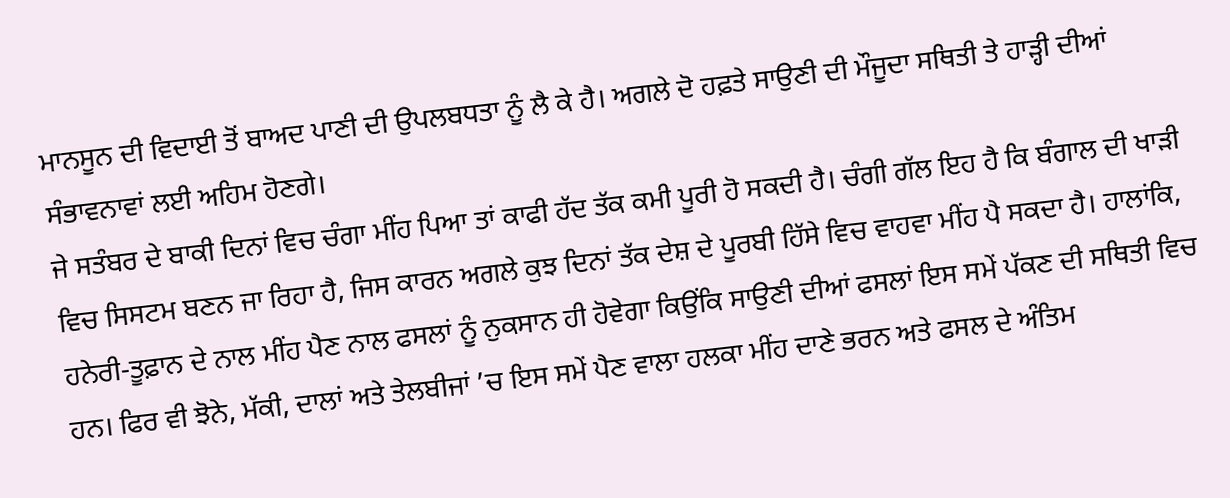ਮਾਨਸੂਨ ਦੀ ਵਿਦਾਈ ਤੋਂ ਬਾਅਦ ਪਾਣੀ ਦੀ ਉਪਲਬਧਤਾ ਨੂੰ ਲੈ ਕੇ ਹੈ। ਅਗਲੇ ਦੋ ਹਫ਼ਤੇ ਸਾਉਣੀ ਦੀ ਮੌਜੂਦਾ ਸਥਿਤੀ ਤੇ ਹਾੜ੍ਹੀ ਦੀਆਂ ਸੰਭਾਵਨਾਵਾਂ ਲਈ ਅਹਿਮ ਹੋਣਗੇ।
ਜੇ ਸਤੰਬਰ ਦੇ ਬਾਕੀ ਦਿਨਾਂ ਵਿਚ ਚੰਗਾ ਮੀਂਹ ਪਿਆ ਤਾਂ ਕਾਫੀ ਹੱਦ ਤੱਕ ਕਮੀ ਪੂਰੀ ਹੋ ਸਕਦੀ ਹੈ। ਚੰਗੀ ਗੱਲ ਇਹ ਹੈ ਕਿ ਬੰਗਾਲ ਦੀ ਖਾੜੀ ਵਿਚ ਸਿਸਟਮ ਬਣਨ ਜਾ ਰਿਹਾ ਹੈ, ਜਿਸ ਕਾਰਨ ਅਗਲੇ ਕੁਝ ਦਿਨਾਂ ਤੱਕ ਦੇਸ਼ ਦੇ ਪੂਰਬੀ ਹਿੱਸੇ ਵਿਚ ਵਾਹਵਾ ਮੀਂਹ ਪੈ ਸਕਦਾ ਹੈ। ਹਾਲਾਂਕਿ, ਹਨੇਰੀ-ਤੂਫ਼ਾਨ ਦੇ ਨਾਲ ਮੀਂਹ ਪੈਣ ਨਾਲ ਫਸਲਾਂ ਨੂੰ ਨੁਕਸਾਨ ਹੀ ਹੋਵੇਗਾ ਕਿਉਂਕਿ ਸਾਉਣੀ ਦੀਆਂ ਫਸਲਾਂ ਇਸ ਸਮੇਂ ਪੱਕਣ ਦੀ ਸਥਿਤੀ ਵਿਚ ਹਨ। ਫਿਰ ਵੀ ਝੋਨੇ, ਮੱਕੀ, ਦਾਲਾਂ ਅਤੇ ਤੇਲਬੀਜਾਂ ’ਚ ਇਸ ਸਮੇਂ ਪੈਣ ਵਾਲਾ ਹਲਕਾ ਮੀਂਹ ਦਾਣੇ ਭਰਨ ਅਤੇ ਫਸਲ ਦੇ ਅੰਤਿਮ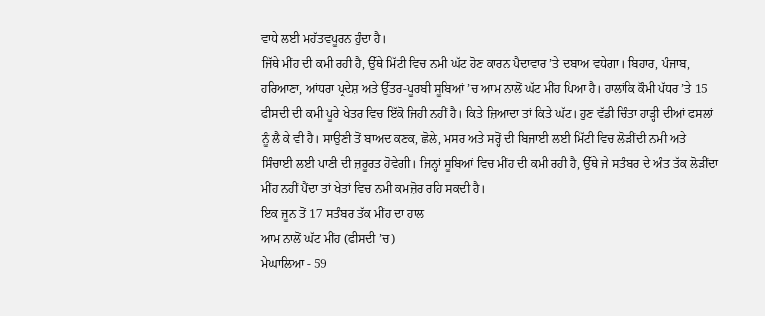ਵਾਧੇ ਲਈ ਮਹੱਤਵਪੂਰਨ ਹੁੰਦਾ ਹੈ।
ਜਿੱਥੇ ਮੀਂਹ ਦੀ ਕਮੀ ਰਹੀ ਹੈ, ਉੱਥੇ ਮਿੱਟੀ ਵਿਚ ਨਮੀ ਘੱਟ ਹੋਣ ਕਾਰਨ ਪੈਦਾਵਾਰ ’ਤੇ ਦਬਾਅ ਵਧੇਗਾ। ਬਿਹਾਰ, ਪੰਜਾਬ, ਹਰਿਆਣਾ, ਆਂਧਰਾ ਪ੍ਰਦੇਸ਼ ਅਤੇ ਉੱਤਰ-ਪੂਰਬੀ ਸੂਬਿਆਂ ’ਚ ਆਮ ਨਾਲੋਂ ਘੱਟ ਮੀਂਹ ਪਿਆ ਹੈ। ਹਾਲਾਂਕਿ ਕੌਮੀ ਪੱਧਰ ’ਤੇ 15 ਫੀਸਦੀ ਦੀ ਕਮੀ ਪੂਰੇ ਖੇਤਰ ਵਿਚ ਇੱਕੋ ਜਿਹੀ ਨਹੀਂ ਹੈ। ਕਿਤੇ ਜ਼ਿਆਦਾ ਤਾਂ ਕਿਤੇ ਘੱਟ। ਹੁਣ ਵੱਡੀ ਚਿੰਤਾ ਹਾੜ੍ਹੀ ਦੀਆਂ ਫਸਲਾਂ ਨੂੰ ਲੈ ਕੇ ਵੀ ਹੈ। ਸਾਉਣੀ ਤੋਂ ਬਾਅਦ ਕਣਕ, ਛੋਲੇ, ਮਸਰ ਅਤੇ ਸਰ੍ਹੋਂ ਦੀ ਬਿਜਾਈ ਲਈ ਮਿੱਟੀ ਵਿਚ ਲੋੜੀਂਦੀ ਨਮੀ ਅਤੇ ਸਿੰਚਾਈ ਲਈ ਪਾਣੀ ਦੀ ਜ਼ਰੂਰਤ ਹੋਵੇਗੀ। ਜਿਨ੍ਹਾਂ ਸੂਬਿਆਂ ਵਿਚ ਮੀਂਹ ਦੀ ਕਮੀ ਰਹੀ ਹੈ, ਉੱਥੇ ਜੇ ਸਤੰਬਰ ਦੇ ਅੰਤ ਤੱਕ ਲੋੜੀਂਦਾ ਮੀਂਹ ਨਹੀਂ ਪੈਂਦਾ ਤਾਂ ਖੇਤਾਂ ਵਿਚ ਨਮੀ ਕਮਜ਼ੋਰ ਰਹਿ ਸਕਦੀ ਹੈ।
ਇਕ ਜੂਨ ਤੋਂ 17 ਸਤੰਬਰ ਤੱਕ ਮੀਂਹ ਦਾ ਹਾਲ
ਆਮ ਨਾਲੋਂ ਘੱਟ ਮੀਂਹ (ਫੀਸਦੀ ’ਚ)
ਮੇਘਾਲਿਆ - 59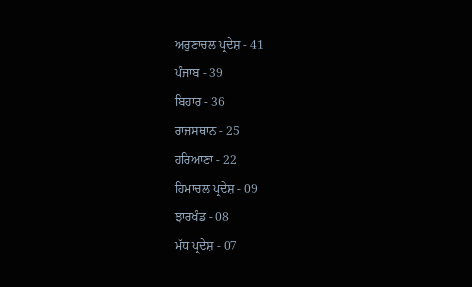ਅਰੁਣਾਚਲ ਪ੍ਰਦੇਸ਼ - 41
ਪੰਜਾਬ - 39
ਬਿਹਾਰ - 36
ਰਾਜਸਥਾਨ - 25
ਹਰਿਆਣਾ - 22
ਹਿਮਾਚਲ ਪ੍ਰਦੇਸ਼ - 09
ਝਾਰਖੰਡ - 08
ਮੱਧ ਪ੍ਰਦੇਸ਼ - 07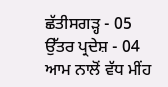ਛੱਤੀਸਗੜ੍ਹ - 05
ਉੱਤਰ ਪ੍ਰਦੇਸ਼ - 04
ਆਮ ਨਾਲੋਂ ਵੱਧ ਮੀਂਹ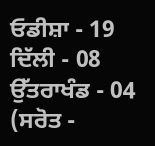ਓਡੀਸ਼ਾ - 19
ਦਿੱਲੀ - 08
ਉੱਤਰਾਖੰਡ - 04
(ਸਰੋਤ -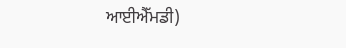ਆਈਐੱਮਡੀ)